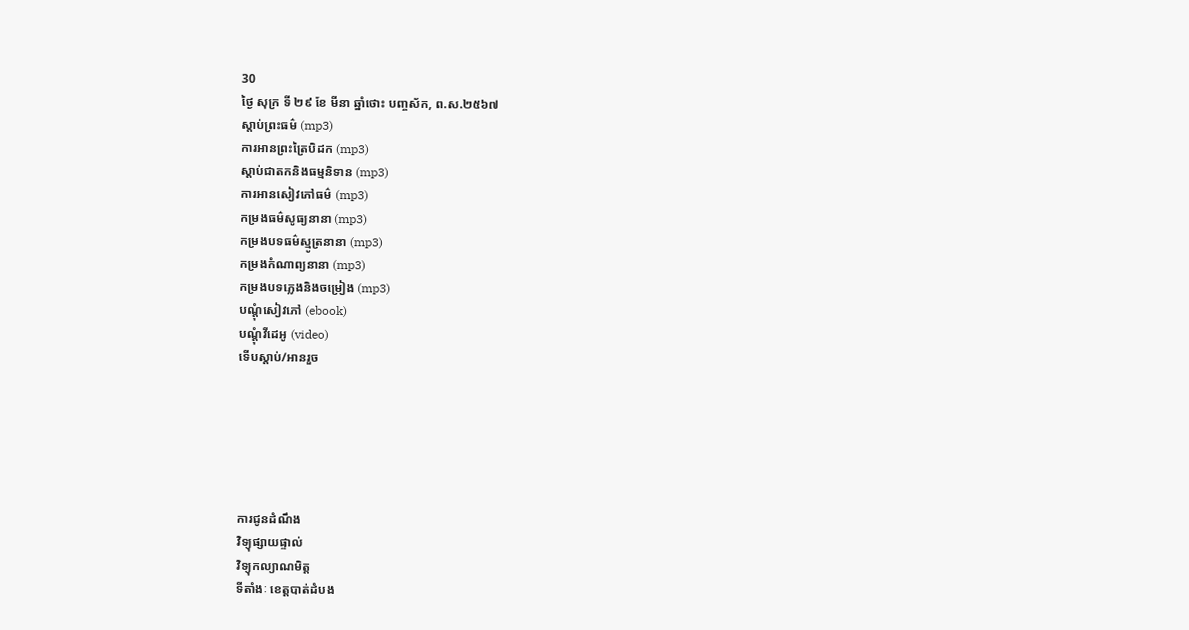30
ថ្ងៃ សុក្រ ទី ២៩ ខែ មីនា ឆ្នាំថោះ បញ្ចស័ក, ព.ស.២៥៦៧
ស្តាប់ព្រះធម៌ (mp3)
ការអានព្រះត្រៃបិដក (mp3)
ស្តាប់ជាតកនិងធម្មនិទាន (mp3)
ការអានសៀវភៅធម៌ (mp3)
កម្រងធម៌សូធ្យនានា (mp3)
កម្រងបទធម៌ស្មូត្រនានា (mp3)
កម្រងកំណាព្យនានា (mp3)
កម្រងបទភ្លេងនិងចម្រៀង (mp3)
បណ្តុំសៀវភៅ (ebook)
បណ្តុំវីដេអូ (video)
ទើបស្តាប់/អានរួច






ការជូនដំណឹង
វិទ្យុផ្សាយផ្ទាល់
វិទ្យុកល្យាណមិត្ត
ទីតាំងៈ ខេត្តបាត់ដំបង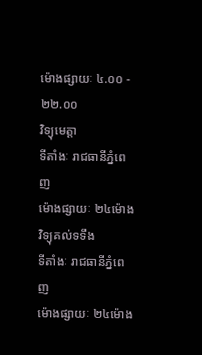ម៉ោងផ្សាយៈ ៤.០០ - ២២.០០
វិទ្យុមេត្តា
ទីតាំងៈ រាជធានីភ្នំពេញ
ម៉ោងផ្សាយៈ ២៤ម៉ោង
វិទ្យុគល់ទទឹង
ទីតាំងៈ រាជធានីភ្នំពេញ
ម៉ោងផ្សាយៈ ២៤ម៉ោង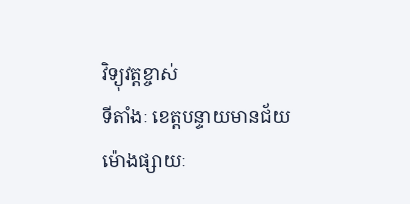វិទ្យុវត្តខ្ចាស់
ទីតាំងៈ ខេត្តបន្ទាយមានជ័យ
ម៉ោងផ្សាយៈ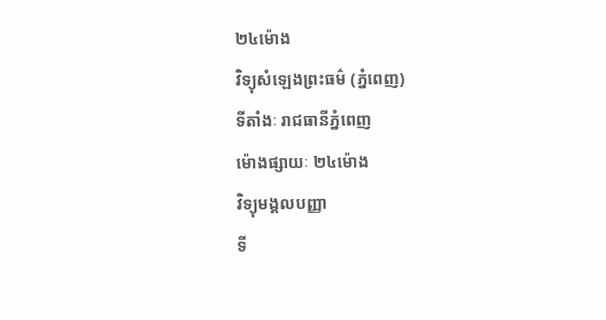២៤ម៉ោង
វិទ្យុសំឡេងព្រះធម៌ (ភ្នំពេញ)
ទីតាំងៈ រាជធានីភ្នំពេញ
ម៉ោងផ្សាយៈ ២៤ម៉ោង
វិទ្យុមង្គលបញ្ញា
ទី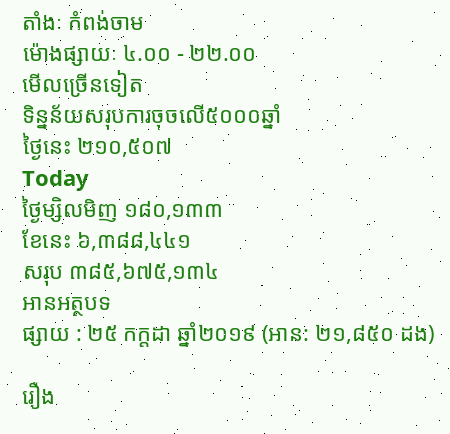តាំងៈ កំពង់ចាម
ម៉ោងផ្សាយៈ ៤.០០ - ២២.០០
មើលច្រើនទៀត
ទិន្នន័យសរុបការចុចលើ៥០០០ឆ្នាំ
ថ្ងៃនេះ ២១០,៥០៧
Today
ថ្ងៃម្សិលមិញ ១៨០,១៣៣
ខែនេះ ៦,៣៨៨,៤៤១
សរុប ៣៨៥,៦៧៥,១៣៤
អានអត្ថបទ
ផ្សាយ : ២៥ កក្តដា ឆ្នាំ២០១៩ (អាន: ២១,៨៥០ ដង)

រឿង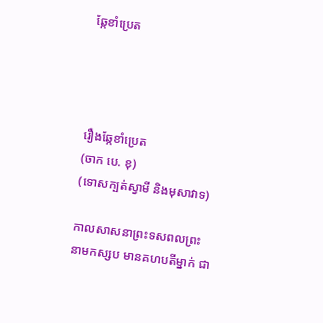ឆ្កែខាំប្រេត




រឿងឆ្កែខាំប្រេត
(ចាក បេ. ខុ)
(ទោសក្បត់ស្វាមី និងមុសាវាទ)

កាលសាសនាព្រះទសពលព្រះនាមកស្សប មានគហបតីម្នាក់ ជា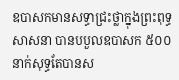ឧបាសកមានសទ្ធាជ្រះថ្លាក្នុងព្រះពុទ្ធសាសនា បានបបួលឧបាសក ៥០០ នាក់សុទ្ធតែបានស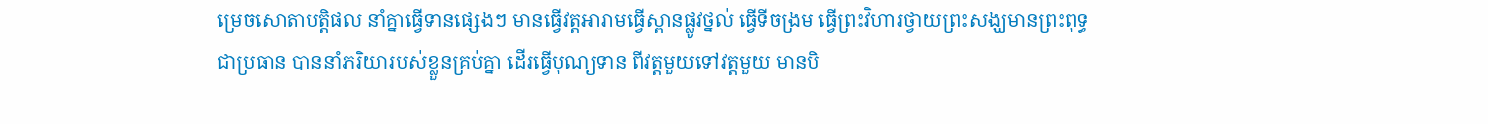ម្រេចសោតាបត្តិផល នាំគ្នាធ្វើទានផ្សេងៗ មានធ្វើវត្តអារាមធ្វើស្ពានផ្លូវថ្នល់ ធ្វើទីចង្រម ធ្វើព្រះវិហារថ្វាយព្រះសង្ឃមានព្រះពុទ្ធជាប្រធាន បាននាំភរិយារបស់ខ្លួនគ្រប់គ្នា ដើរធ្វើបុណ្យទាន ពីវត្តមួយទៅវត្តមួយ មានបិ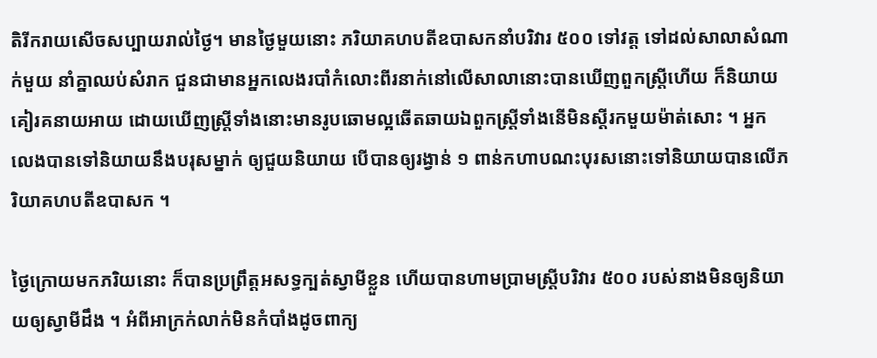តិរីករាយសើចសប្បាយរាល់ថ្ងៃ។ មានថ្ងៃមួយនោះ ភរិយាគហបតីឧបាសកនាំបរិវារ ៥០០ ទៅវត្ត ទៅដល់សាលាសំណាក់មួយ នាំគ្នាឈប់សំរាក ជួនជាមានអ្នកលេងរបាំកំលោះពីរនាក់នៅលើសាលានោះបានឃើញពួកស្រ្តីហើយ ក៏និយាយគៀរគនាយអាយ ដោយឃើញស្រ្តីទាំងនោះមានរូបឆោមល្អឆើតឆាយឯពួកស្រ្តីទាំងនើមិនស្តីរកមួយម៉ាត់សោះ ។ អ្នកលេងបានទៅនិយាយនឹងបរុសម្នាក់ ឲ្យជួយនិយាយ បើបានឲ្យរង្វាន់ ១ ពាន់កហាបណះបុរសនោះទៅនិយាយបានលើភរិយាគហបតីឧបាសក ។

ថ្ងៃក្រោយមកភរិយនោះ ក៏បានប្រព្រឹត្តអសទ្ធក្បត់ស្វាមីខ្លួន ហើយបានហាមប្រាមស្រ្តីបរិវារ ៥០០ របស់នាងមិនឲ្យនិយាយឲ្យស្វាមីដឹង ។ អំពីអាក្រក់លាក់មិនកំបាំងដូចពាក្យ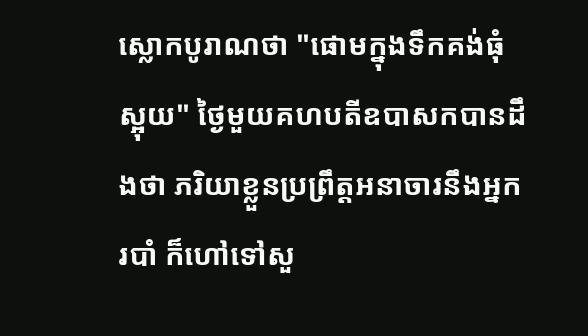ស្លោកបូរាណថា "ផោមក្នុងទឹកគង់ធុំស្អុយ" ថ្ងៃមួយគហបតីឧបាសកបានដឹងថា ភរិយាខ្លួនប្រព្រឹត្តអនាចារនឹងអ្នករបាំ ក៏ហៅទៅសួ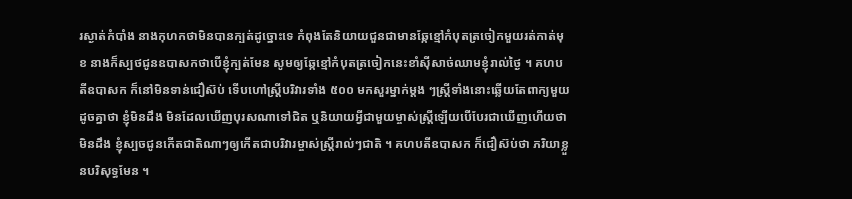រស្ងាត់កំបាំង នាងកុហកថាមិនបានក្បត់ដូច្នោះទេ កំពុងតែនិយាយជួនជាមានឆ្កែខ្មៅកំបុតត្រចៀកមួយរត់កាត់មុខ នាងក៏ស្បថជូនឧបាសកថាបើខ្ញុំក្បត់មែន សូមឲ្យឆ្កែខ្មៅកំបុតត្រចៀកនេះខាំស៊ីសាច់ឈាមខ្ញុំរាល់ថ្ងៃ ។ គហបតីឧបាសក ក៏នៅមិនទាន់ជឿស៊ប់ ទើបហៅស្ត្រីបរិវារទាំង ៥០០ មកសួរម្នាក់ម្តង ៗស្រ្តីទាំងនោះឆ្លើយតែពាក្យមួយដូចគ្នាថា ខ្ញុំមិនដឹង មិនដែលឃើញបុរសណាទៅជិត ឬនិយាយអ្វីជាមួយម្ចាស់ស្ត្រីឡើយបើបែរជាឃើញហើយថាមិនដឹង ខ្ញុំស្បចជូនកើតជាតិណាៗឲ្យកើតជាបរិវារម្ចាស់ស្ត្រីរាល់ៗជាតិ ។ គហបតីឧបាសក ក៏ជឿស៊ប់ថា ភរិយាខ្លួនបរិសុទ្ធមែន ។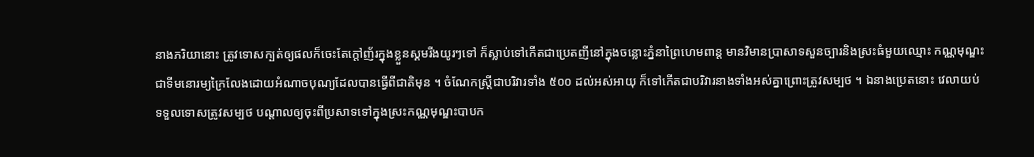នាងភរិយានោះ ត្រូវទោសក្បត់ឲ្យផលក៏ចេះតែក្តៅញ័រក្នុងខ្លួនស្គមរីងយូរៗទៅ ក៏ស្លាប់ទៅកើតជាប្រេតញីនៅក្នុងចន្លោះភ្នំនាព្រៃហេមពាន្ត មានវិមានប្រាសាទសួនច្បារនិងស្រះធំមួយឈ្មោះ កណ្ណមុណ្ឌះ ជាទីមនោរម្យក្រៃលែងដោយអំណាចបុណ្យដែលបានធ្វើពីជាតិមុន ។ ចំណែកស្ត្រីជាបរិវារទាំង ៥០០ ដល់អស់អាយុ ក៏ទៅកើតជាបរិវារនាងទាំងអស់គ្នាព្រោះត្រូវសម្បថ ។ ឯនាងប្រេតនោះ វេលាយប់ទទួលទោសត្រូវសម្បថ បណ្តាលឲ្យចុះពីប្រសាទទៅក្នុងស្រះកណ្ណមុណ្ឌះបាបក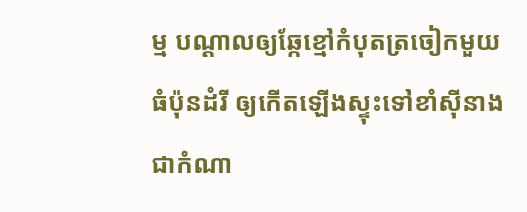ម្ម បណ្តាលឲ្យឆ្កែខ្មៅកំបុតត្រចៀកមួយធំប៉ុនដំរី ឲ្យកើតឡើងស្ទុះទៅខាំស៊ីនាងជាកំណា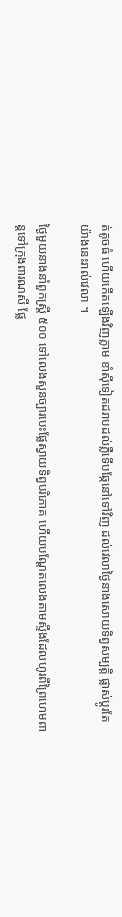ត់តូចធំ ហើយកើតឡើងវិញភ្លាម ខាំស៊ីទៀតដរាបដល់ភ្លឺទើបឆ្កែនៅទៅវិញ ដល់វេលាថ្ងៃនាងសោយទិព្វសម្បត្តិ ផ្លាស់ប្តូរតែយ៉ាងនេះរាល់វេលា ។

ថ្ងៃមួយនាងនាំពួកស្ត្រី ៥០០ ទៅលេងសួនច្បារបេះផ្លែស្វាយទិព្វបរិភោគ ហើយបណ្តែតលេងតាមស្ទឹងដែលហូរពីព្រៃហេមពាន្តទៅក្រុងពារណសី ផ្លែ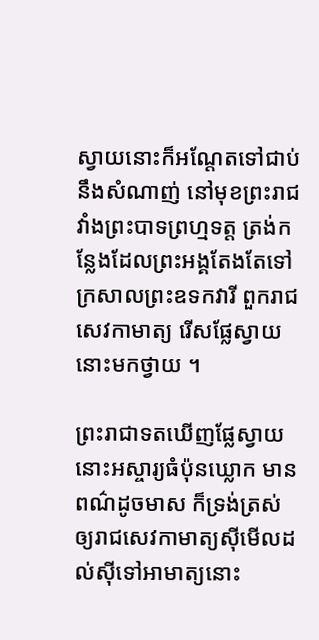ស្វាយនោះក៏អណ្តែតទៅជាប់នឹងសំណាញ់ នៅមុខព្រះរាជវាំងព្រះបាទព្រហ្មទត្ត ត្រង់កន្លែងដែលព្រះអង្គតែងតែទៅក្រសាលព្រះឧទកវារី ពួករាជសេវកាមាត្យ រើសផ្លែស្វាយនោះមកថ្វាយ ។

ព្រះរាជាទតឃើញផ្លែស្វាយនោះអស្ចារ្យធំប៉ុនឃ្លោក មានពណ៌ដូចមាស ក៏ទ្រង់ត្រស់ឲ្យរាជសេវកាមាត្យស៊ីមើលដល់ស៊ីទៅអាមាត្យនោះ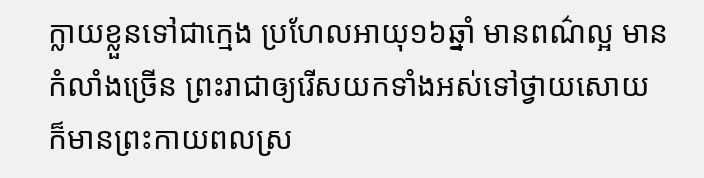ក្លាយខ្លួនទៅជាក្មេង ប្រហែលអាយុ១៦ឆ្នាំ មានពណ៌ល្អ មានកំលាំងច្រើន ព្រះរាជាឲ្យរើសយកទាំងអស់ទៅថ្វាយសោយ ក៏មានព្រះកាយពលស្រ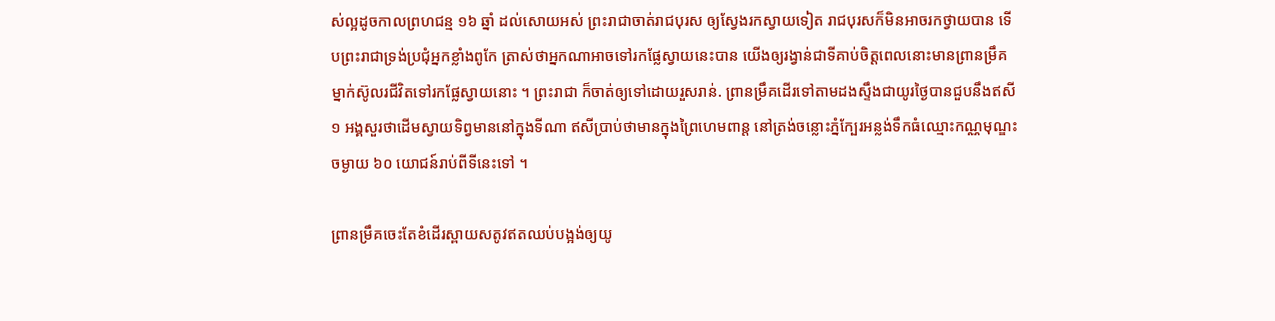ស់ល្អដូចកាលព្រហជន្ម ១៦ ឆ្នាំ ដល់សោយអស់ ព្រះរាជាចាត់រាជបុរស ឲ្យស្វែងរកស្វាយទៀត រាជបុរសក៏មិនអាចរកថ្វាយបាន ទើបព្រះរាជាទ្រង់ប្រជុំអ្នកខ្លាំងពូកែ ត្រាស់ថាអ្នកណាអាចទៅរកផ្លែស្វាយនេះបាន យើងឲ្យរង្វាន់ជាទីគាប់ចិត្តពេលនោះមានព្រានម្រឹគម្នាក់ស៊ូលរជីវិតទៅរកផ្លែស្វាយនោះ ។ ព្រះរាជា ក៏ចាត់ឲ្យទៅដោយរួសរាន់. ព្រានម្រឹគដើរទៅតាមដងស្ទឹងជាយូរថ្ងៃបានជួបនឹងឥសី ១ អង្គសួរថាដើមស្វាយទិព្វមាននៅក្នុងទីណា ឥសីបា្រប់ថាមានក្នុងព្រៃហេមពាន្ត នៅត្រង់ចន្លោះភ្នំក្បែរអន្លង់ទឹកធំឈ្មោះកណ្ណមុណ្ឌះចម្ងាយ ៦០ យោជន៍រាប់ពីទីនេះទៅ ។

ព្រានម្រឹគចេះតែខំដើរស្ពាយសតូវឥតឈប់បង្អង់ឲ្យយូ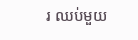រ ឈប់មួយ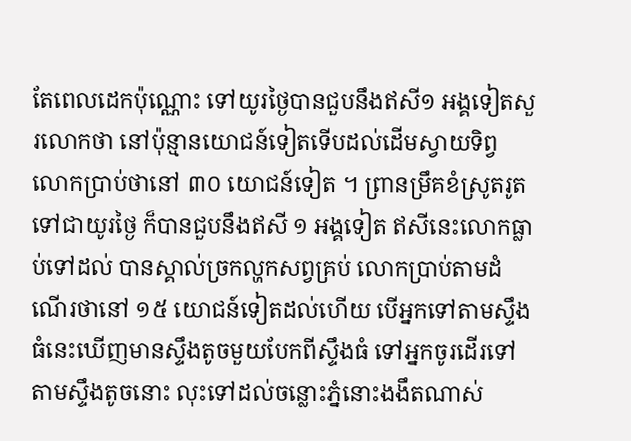តែពេលដេកប៉ុណ្ណោះ ទៅយូរថ្ងៃបានជួបនឹងឥសី១ អង្គទៀតសួរលោកថា នៅប៉ុន្មានយោជន៍ទៀតទើបដល់ដើមស្វាយទិព្វ លោកប្រាប់ថានៅ ៣០ យោជន៍ទៀត ។ ព្រានម្រឹគខំស្រូតរូតទៅជាយូរថ្ងៃ ក៏បានជួបនឹងឥសី ១ អង្គទៀត ឥសីនេះលោកធ្លាប់ទៅដល់ បានស្គាល់ច្រកល្ហកសព្វគ្រប់ លោកប្រាប់តាមដំណើរថានៅ ១៥ យោជន៍ទៀតដល់ហើយ បើអ្នកទៅតាមស្ទឹងធំនេះឃើញមានស្ទឹងតូចមួយបែកពីស្ទឹងធំ ទៅអ្នកចូរដើរទៅតាមស្ទឹងតូចនោះ លុះទៅដល់ចន្លោះភ្នំនោះងងឹតណាស់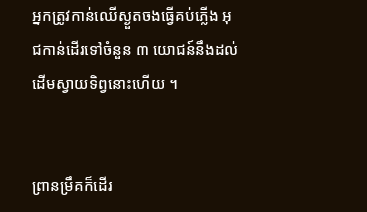អ្នកត្រូវកាន់ឈើស្ងួតចងធ្វើគប់ភ្លើង អុជកាន់ដើរទៅចំនួន ៣ យោជន៍នឹងដល់ដើមស្វាយទិព្វនោះហើយ ។


ព្រានម្រឹគក៏ដើរ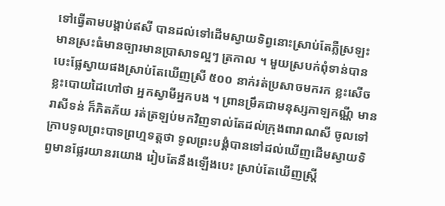ទៅធ្វើតាមបង្គាប់ឥសី បានដល់ទៅដើមស្វាយទិព្វនោះស្រាប់តែភ្លឺស្រឡះ មានស្រះធំមានច្បារមានប្រាសាទល្អៗ ត្រកាល ។ មួយស្របក់ពុំទាន់បានបេះផ្លែស្វាយផងស្រាប់តែឃើញស្រី ៥០០ នាក់រត់ប្រសាចមករក ខ្លះសើច ខ្លះបោយដៃហៅថា អ្នកស្វាមីអ្នកបង ។ ព្រានម្រឹគជាមនុស្សកាឡកណ្ណី មានរាសីទន់ ក៏ភិតភ័យ រត់ត្រឡប់មកវិញទាល់តែដល់ក្រុងពារាណសី ចូលទៅក្រាបទូលព្រះបាទព្រហ្មទត្តថា ទូលព្រះបង្គំបានទៅដល់ឃើញដើមស្វាយទិព្វមានផ្លែរយានរយោង រៀបតែនឹងឡើងបេះ ស្រាប់តែឃើញស្ត្រី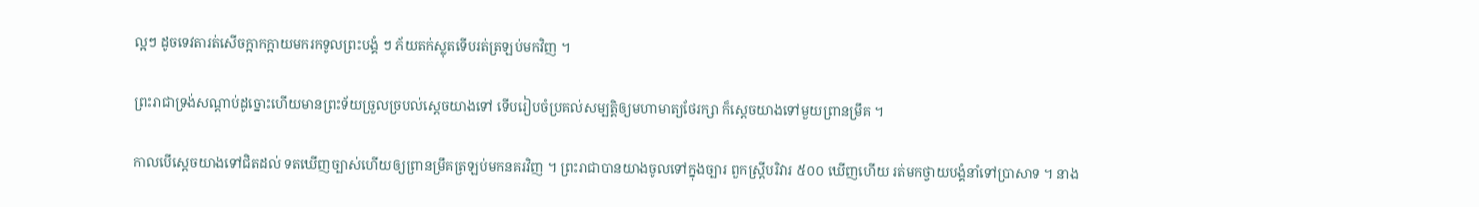ល្អៗ ដូចទេវតារត់សើចក្អាកក្អាយមករកទូលព្រះបង្គំ ៗ ភ័យតក់ស្លុតទើបរត់ត្រឡប់មកវិញ ។

ព្រះរាជាទ្រង់សណ្តាប់ដូច្នោះហើយមានព្រះទ័យច្រួលច្របល់ស្តេចយាងទៅ ទើបរៀបចំប្រគល់សម្បត្តិឲ្យមហាមាត្យថែរក្សា ក៏ស្តេចយាងទៅមួយព្រានម្រឹគ ។

កាលបើស្តេចយាងទៅជិតដល់ ទតឃើញច្បាស់ហើយឲ្យព្រានម្រឹគត្រឡប់មកនគរវិញ ។ ព្រះរាជាបានយាងចូលទៅក្នុងច្បារ ពួកស្រ្តីបរិវារ ៥០០ ឃើញហើយ រត់មកថ្វាយបង្គំនាំទៅប្រាសាទ ។ នាង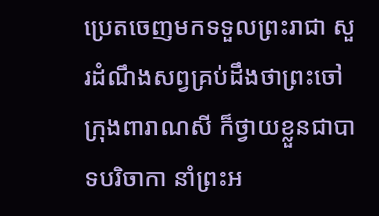ប្រេតចេញមកទទួលព្រះរាជា សួរដំណឹងសព្វគ្រប់ដឹងថាព្រះចៅក្រុងពារាណសី ក៏ថ្វាយខ្លួនជាបាទបរិចាកា នាំព្រះអ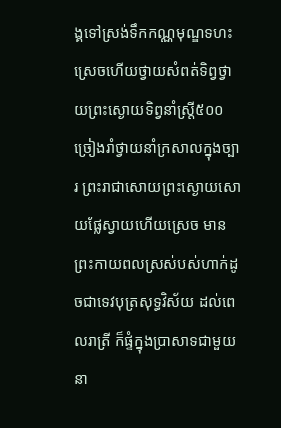ង្គទៅស្រង់ទឹកកណ្ណមុណ្ឌទហះស្រេចហើយថ្វាយសំពត់ទិព្វថ្វាយព្រះស្ងោយទិព្វនាំស្ត្រី៥០០ច្រៀងរាំថ្វាយនាំក្រសាលក្នុងច្បារ ព្រះរាជាសោយព្រះស្ងោយសោយផ្លែស្វាយហើយស្រេច មានព្រះកាយពលស្រស់បស់ហាក់ដូចជាទេវបុត្រសុទ្ធវិស័យ ដល់ពេលរាត្រី ក៏ផ្ទំក្នុងប្រាសាទជាមួយនា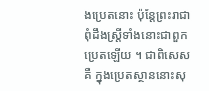ងប្រេតនោះ ប៉ុន្តែព្រះរាជាពុំដឹងស្ត្រីទាំងនោះជាពួកប្រេតឡើយ ។ ជាពិសេសគឺ ក្នុងប្រេតស្ថាននោះសុ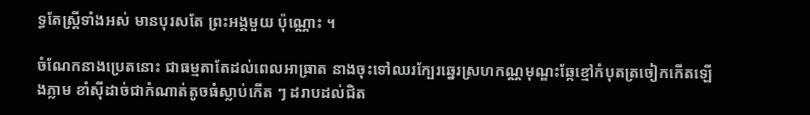ទ្ធតែស្ត្រីទាំងអស់ មានបុរសតែ ព្រះអង្គមួយ ប៉ុណ្ណោះ ។

ចំណែកនាងប្រេតនោះ ជាធម្មតាតែដល់ពេលអាធ្រាត នាងចុះទៅឈរក្បែរឆ្នេរស្រហកណ្ណមុណ្ឌះឆ្កែខ្មៅកំបុតត្រចៀកកើតឡើងភ្លាម ខាំស៊ីដាច់ជាកំណាត់តូចធំស្លាប់កើត ៗ ដរាបដល់ជិត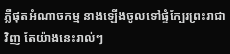ភ្លឺផុតអំណាចកម្ម នាងឡើងចូលទៅផ្ទំក្បែរព្រះរាជាវិញ តែយ៉ាងនេះរាល់ៗ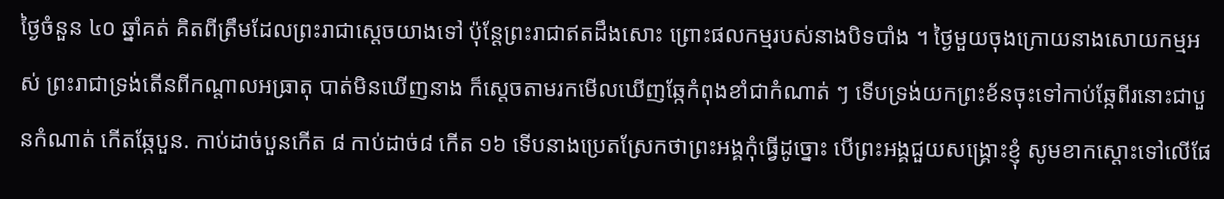ថ្ងៃចំនួន ៤០ ឆ្នាំគត់ គិតពីត្រឹមដែលព្រះរាជាស្តេចយាងទៅ ប៉ុន្តែព្រះរាជាឥតដឹងសោះ ព្រោះផលកម្មរបស់នាងបិទបាំង ។ ថ្ងៃមួយចុងក្រោយនាងសោយកម្មអស់ ព្រះរាជាទ្រង់តើនពីកណ្តាលអធ្រាតុ បាត់មិនឃើញនាង ក៏ស្តេចតាមរកមើលឃើញឆ្កែកំពុងខាំជាកំណាត់ ៗ ទើបទ្រង់យកព្រះខ័នចុះទៅកាប់ឆ្កែពីរនោះជាបួនកំណាត់ កើតឆ្កែបួន. កាប់ដាច់បួនកើត ៨ កាប់ដាច់៨ កើត ១៦ ទើបនាងប្រេតស្រែកថាព្រះអង្គកុំធ្វើដូច្នោះ បើព្រះអង្គជួយសង្គ្រោះខ្ញុំ សូមខាកស្តោះទៅលើផែ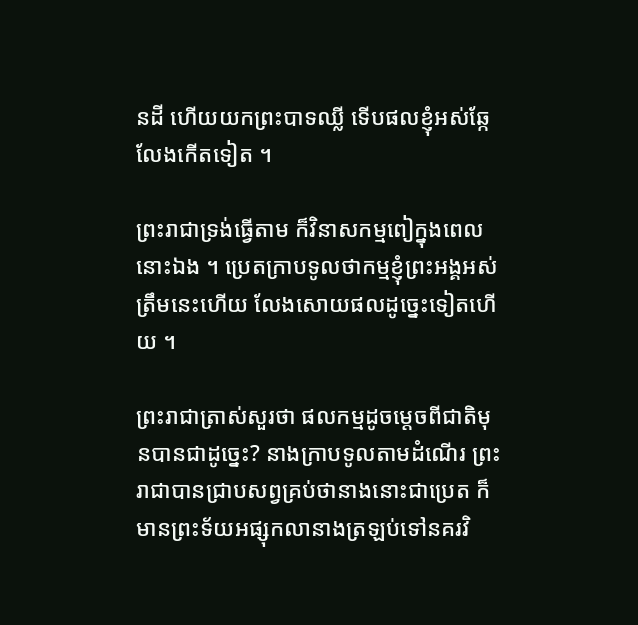នដី ហើយយកព្រះបាទឈ្លី ទើបផលខ្ញុំអស់ឆ្កែលែងកើតទៀត ។

ព្រះរាជាទ្រង់ធ្វើតាម ក៏វិនាសកម្មពៀក្នុងពេលនោះឯង ។ ប្រេតក្រាបទូលថាកម្មខ្ញុំព្រះអង្គអស់ត្រឹមនេះហើយ លែងសោយផលដូច្នេះទៀតហើយ ។

ព្រះរាជាត្រាស់សួរថា ផលកម្មដូចម្តេចពីជាតិមុនបានជាដូច្នេះ? នាងក្រាបទូលតាមដំណើរ ព្រះរាជាបានជ្រាបសព្វគ្រប់ថានាងនោះជាប្រេត ក៏មានព្រះទ័យអផ្សុកលានាងត្រឡប់ទៅនគរវិ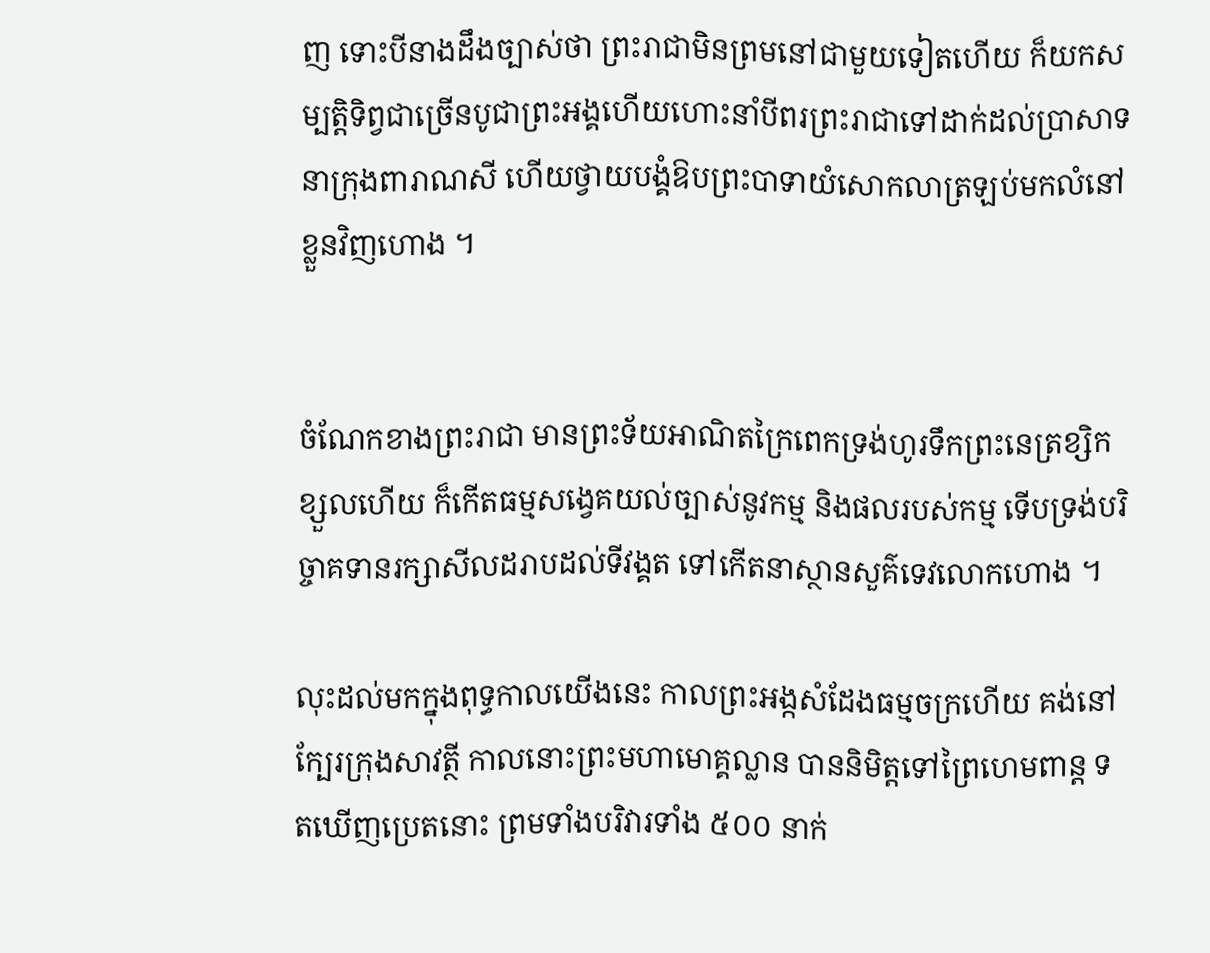ញ ទោះបីនាងដឹងច្បាស់ថា ព្រះរាជាមិនព្រមនៅជាមួយទៀតហើយ ក៏យកសម្បត្តិទិព្វជាច្រើនបូជាព្រះអង្គហើយហោះនាំបីពរព្រះរាជាទៅដាក់ដល់ប្រាសាទ នាក្រុងពារាណសី ហើយថ្វាយបង្គំឱបព្រះបាទាយំសោកលាត្រឡប់មកលំនៅខ្លួនវិញហោង ។


ចំណែកខាងព្រះរាជា មានព្រះទ័យអាណិតក្រៃពេកទ្រង់ហូរទឹកព្រះនេត្រខ្សិកខ្សួលហើយ ក៏កើតធម្មសង្វេគយល់ច្បាស់នូវកម្ម និងផលរបស់កម្ម ទើបទ្រង់បរិច្ចាគទានរក្សាសីលដរាបដល់ទីវង្គត ទៅកើតនាស្ថានសួគ៌ទេវលោកហោង ។

លុះដល់មកក្នុងពុទ្ធកាលយើងនេះ កាលព្រះអង្កសំដែងធម្មចក្រហើយ គង់នៅក្បែរក្រុងសាវត្ថី កាលនោះព្រះមហាមោគ្គល្លាន បាននិមិត្តទៅព្រៃហេមពាន្ត ទតឃើញប្រេតនោះ ព្រមទាំងបរិវារទាំង ៥០០ នាក់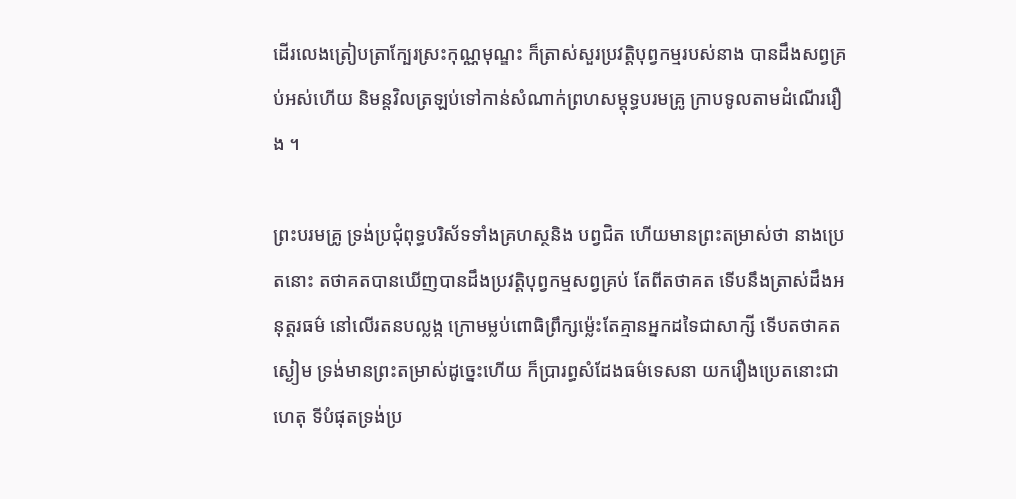ដើរលេងត្រៀបត្រាក្បែរស្រះកុណ្ណមុណ្ឌះ ក៏ត្រាស់សួរប្រវត្តិបុព្វកម្មរបស់នាង បានដឹងសព្វគ្រប់អស់ហើយ និមន្តវិលត្រឡប់ទៅកាន់សំណាក់ព្រហសម្តុទ្ធបរមគ្រូ ក្រាបទូលតាមដំណើររឿង ។

ព្រះបរមគ្រូ ទ្រង់ប្រជុំពុទ្ធបរិស័ទទាំងគ្រហស្ថនិង បព្វជិត ហើយមានព្រះតម្រាស់ថា នាងប្រេតនោះ តថាគតបានឃើញបានដឹងប្រវត្តិបុព្វកម្មសព្វគ្រប់ តែពីតថាគត ទើបនឹងត្រាស់ដឹងអនុត្តរធម៌ នៅលើរតនបល្លង្ក ក្រោមម្លប់ពោធិព្រឹក្សម្ល៉េះតែគ្មានអ្នកដទៃជាសាក្សី ទើបតថាគតស្ងៀម ទ្រង់មានព្រះតម្រាស់ដូច្នេះហើយ ក៏ប្រារព្ធសំដែងធម៌ទេសនា យករឿងប្រេតនោះជាហេតុ ទីបំផុតទ្រង់ប្រ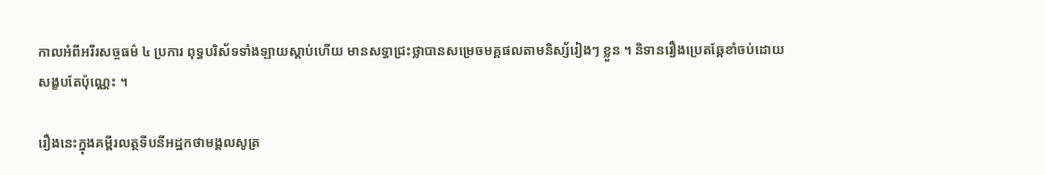កាលអំពីអរីរសច្ចធម៌ ៤ ប្រការ ពុទ្ធបរិស័ទទាំងឡាយស្តាប់ហើយ មានសទ្ធាជ្រះថ្លាបានសម្រេចមគ្គផលតាមនិស្ស័រៀងៗ ខ្លួន ។ និទានរឿងប្រេតឆ្កែខាំចប់ដោយសង្ខបតែប៉ុណ្ណេះ ។

រឿងនេះក្នុងគម្ពីរលត្ថទីបនីអដ្ឋកថាមង្គលសូត្រ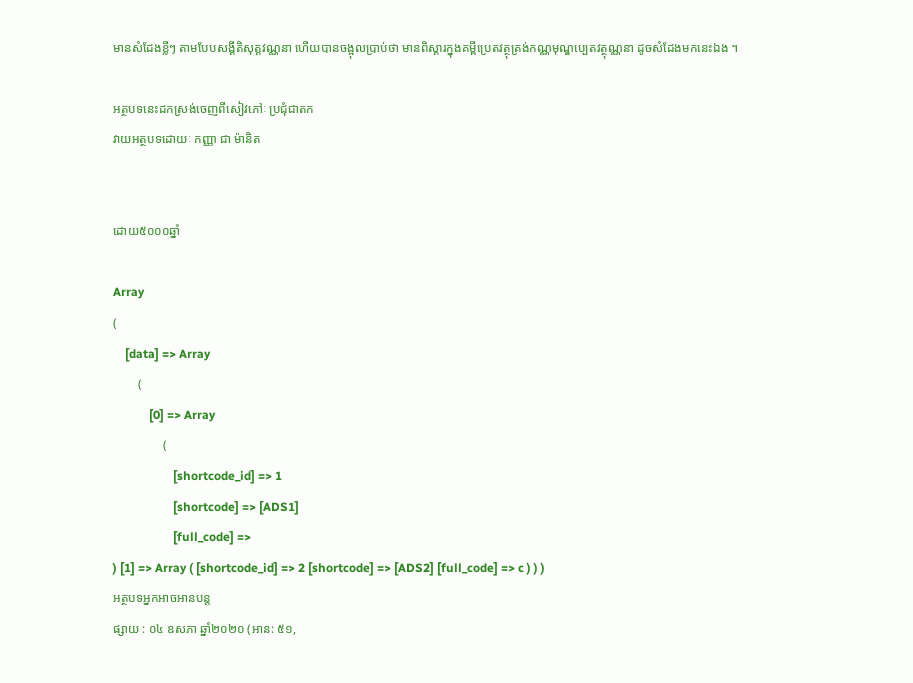មានសំដែងខ្លីៗ តាមបែបសង្គីតិសុត្តវណ្ណនា ហើយបានចង្អុលបា្រប់ថា មានពិស្តារក្នុងគម្ពីប្រេតវត្ថុត្រង់កណ្ណមុណ្ឌប្បេតវត្ថុណ្ណនា ដូចសំដែងមកនេះឯង ។

អត្ថបទនេះដកស្រង់ចេញពីសៀវភៅៈ ប្រជុំជាតក
វាយអត្ថបទដោយៈ កញ្ញា ជា ម៉ានិត


ដោយ៥០០០ឆ្នាំ

Array
(
    [data] => Array
        (
            [0] => Array
                (
                    [shortcode_id] => 1
                    [shortcode] => [ADS1]
                    [full_code] =>
) [1] => Array ( [shortcode_id] => 2 [shortcode] => [ADS2] [full_code] => c ) ) )
អត្ថបទអ្នកអាចអានបន្ត
ផ្សាយ : ០៤ ឧសភា ឆ្នាំ២០២០ (អាន: ៥១,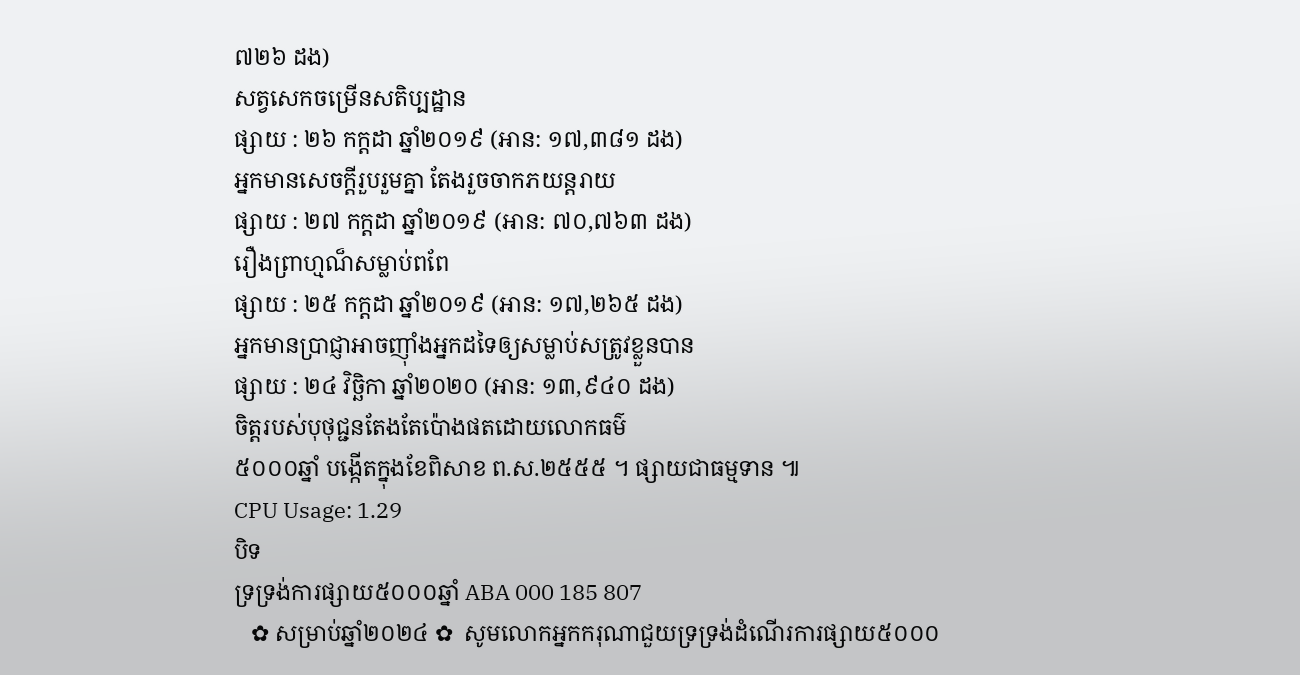៧២៦ ដង)
សត្វសេកចម្រើនសតិប្បដ្ឋាន
ផ្សាយ : ២៦ កក្តដា ឆ្នាំ២០១៩ (អាន: ១៧,៣៨១ ដង)
អ្នកមានសេចក្តីរួបរួមគ្នា តែងរួចចាកភយន្តរាយ
ផ្សាយ : ២៧ កក្តដា ឆ្នាំ២០១៩ (អាន: ៧០,៧៦៣ ដង)
រឿងព្រាហ្មណ៏សម្លាប់ពពែ
ផ្សាយ : ២៥ កក្តដា ឆ្នាំ២០១៩ (អាន: ១៧,២៦៥ ដង)
អ្នកមានប្រាជ្ញាអាចញ៉ាំងអ្នកដទៃឲ្យសម្លាប់សត្រូវខ្លួនបាន
ផ្សាយ : ២៤ វិច្ឆិកា ឆ្នាំ២០២០ (អាន: ១៣,៩៤០ ដង)
ចិត្តរបស់បុថុជ្ជនតែងតែប៉ោងផតដោយលោកធម៌
៥០០០ឆ្នាំ បង្កើតក្នុងខែពិសាខ ព.ស.២៥៥៥ ។ ផ្សាយជាធម្មទាន ៕
CPU Usage: 1.29
បិទ
ទ្រទ្រង់ការផ្សាយ៥០០០ឆ្នាំ ABA 000 185 807
   ✿ សម្រាប់ឆ្នាំ២០២៤ ✿  សូមលោកអ្នកករុណាជួយទ្រទ្រង់ដំណើរការផ្សាយ៥០០០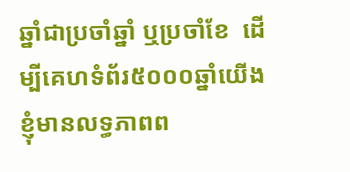ឆ្នាំជាប្រចាំឆ្នាំ ឬប្រចាំខែ  ដើម្បីគេហទំព័រ៥០០០ឆ្នាំយើងខ្ញុំមានលទ្ធភាពព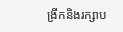ង្រីកនិងរក្សាប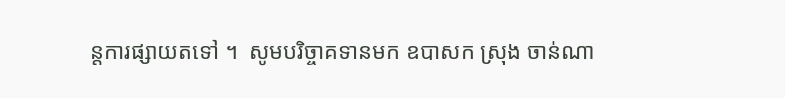ន្តការផ្សាយតទៅ ។  សូមបរិច្ចាគទានមក ឧបាសក ស្រុង ចាន់ណា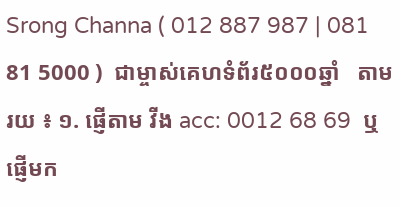Srong Channa ( 012 887 987 | 081 81 5000 )  ជាម្ចាស់គេហទំព័រ៥០០០ឆ្នាំ   តាមរយ ៖ ១. ផ្ញើតាម វីង acc: 0012 68 69  ឬផ្ញើមក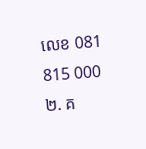លេខ 081 815 000 ២. គ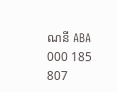ណនី ABA 000 185 807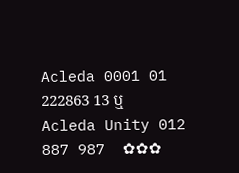Acleda 0001 01 222863 13 ឬ Acleda Unity 012 887 987  ✿✿✿